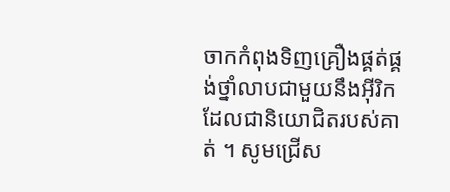ចាកកំពុងទិញគ្រឿងផ្គត់ផ្គង់ថ្នាំលាបជាមួយនឹងអ៊ីរិក ដែលជានិយោជិតរបស់គាត់ ។ សូមជ្រើស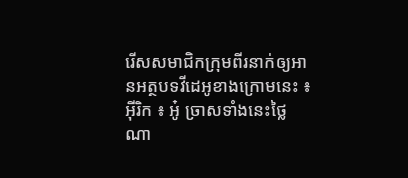រើសសមាជិកក្រុមពីរនាក់ឲ្យអានអត្ថបទវីដេអូខាងក្រោមនេះ ៖
អ៊ីរិក ៖ អូ៎ ច្រាសទាំងនេះថ្លៃណា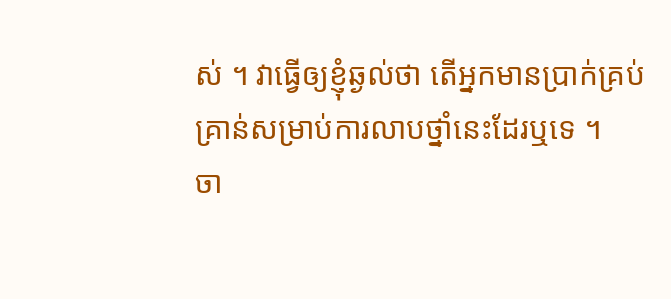ស់ ។ វាធ្វើឲ្យខ្ញុំឆ្ងល់ថា តើអ្នកមានប្រាក់គ្រប់គ្រាន់សម្រាប់ការលាបថ្នាំនេះដែរឬទេ ។
ចា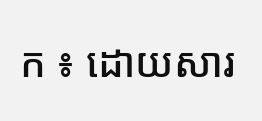ក ៖ ដោយសារ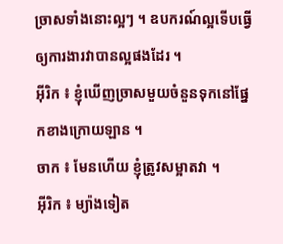ច្រាសទាំងនោះល្អៗ ។ ឧបករណ៍ល្អទើបធ្វើឲ្យការងារវាបានល្អផងដែរ ។
អ៊ីរិក ៖ ខ្ញុំឃើញច្រាសមួយចំនួនទុកនៅផ្នែកខាងក្រោយឡាន ។
ចាក ៖ មែនហើយ ខ្ញុំត្រូវសម្អាតវា ។
អ៊ីរិក ៖ ម្យ៉ាងទៀត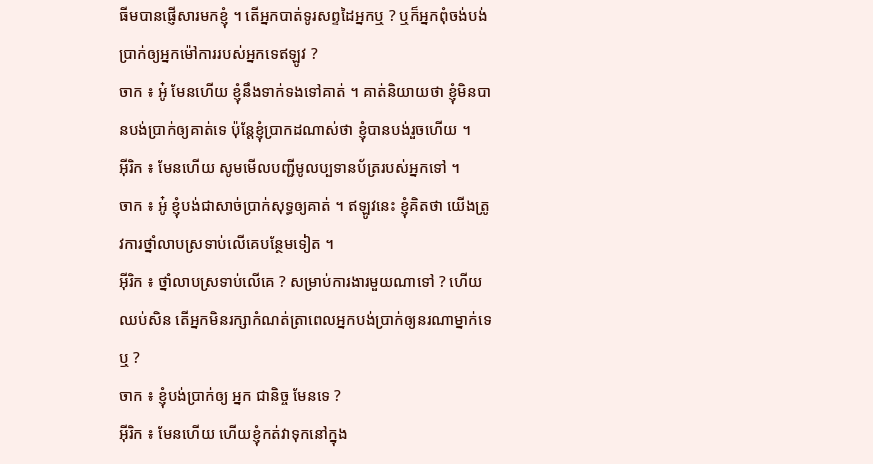ធីមបានផ្ញើសារមកខ្ញុំ ។ តើអ្នកបាត់ទូរសព្ទដៃអ្នកឬ ? ឬក៏អ្នកពុំចង់បង់ប្រាក់ឲ្យអ្នកម៉ៅការរបស់អ្នកទេឥឡូវ ?
ចាក ៖ អូ៎ មែនហើយ ខ្ញុំនឹងទាក់ទងទៅគាត់ ។ គាត់និយាយថា ខ្ញុំមិនបានបង់ប្រាក់ឲ្យគាត់ទេ ប៉ុន្តែខ្ញុំប្រាកដណាស់ថា ខ្ញុំបានបង់រួចហើយ ។
អ៊ីរិក ៖ មែនហើយ សូមមើលបញ្ជីមូលប្បទានប័ត្ររបស់អ្នកទៅ ។
ចាក ៖ អូ៎ ខ្ញុំបង់ជាសាច់ប្រាក់សុទ្ធឲ្យគាត់ ។ ឥឡូវនេះ ខ្ញុំគិតថា យើងត្រូវការថ្នាំលាបស្រទាប់លើគេបន្ថែមទៀត ។
អ៊ីរិក ៖ ថ្នាំលាបស្រទាប់លើគេ ? សម្រាប់ការងារមួយណាទៅ ? ហើយ ឈប់សិន តើអ្នកមិនរក្សាកំណត់ត្រាពេលអ្នកបង់ប្រាក់ឲ្យនរណាម្នាក់ទេឬ ?
ចាក ៖ ខ្ញុំបង់ប្រាក់ឲ្យ អ្នក ជានិច្ច មែនទេ ?
អ៊ីរិក ៖ មែនហើយ ហើយខ្ញុំកត់វាទុកនៅក្នុង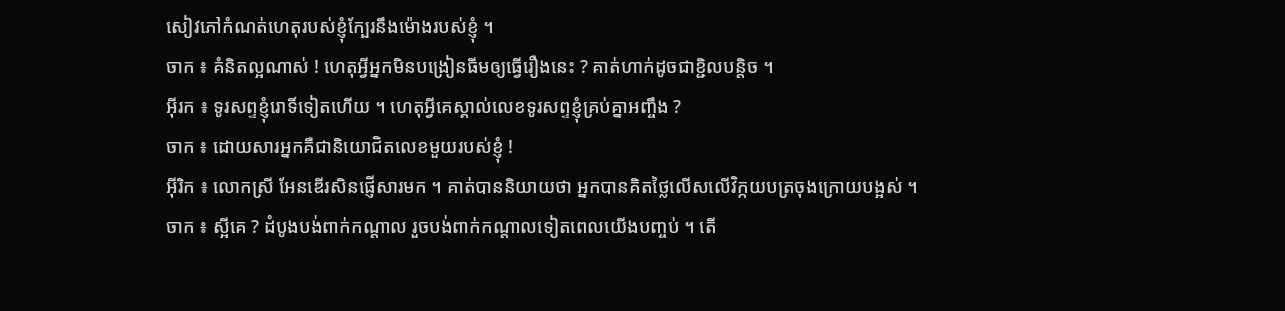សៀវភៅកំណត់ហេតុរបស់ខ្ញុំក្បែរនឹងម៉ោងរបស់ខ្ញុំ ។
ចាក ៖ គំនិតល្អណាស់ ! ហេតុអ្វីអ្នកមិនបង្រៀនធីមឲ្យធ្វើរឿងនេះ ? គាត់ហាក់ដូចជាខ្ជិលបន្តិច ។
អ៊ីរក ៖ ទូរសព្ទខ្ញុំរោទិ៍ទៀតហើយ ។ ហេតុអ្វីគេស្គាល់លេខទូរសព្ទខ្ញុំគ្រប់គ្នាអញ្ចឹង ?
ចាក ៖ ដោយសារអ្នកគឺជានិយោជិតលេខមួយរបស់ខ្ញុំ !
អ៊ីរិក ៖ លោកស្រី អែនឌើរសិនផ្ញើសារមក ។ គាត់បាននិយាយថា អ្នកបានគិតថ្លៃលើសលើវិក្កយបត្រចុងក្រោយបង្អស់ ។
ចាក ៖ ស្អីគេ ? ដំបូងបង់ពាក់កណ្តាល រួចបង់ពាក់កណ្តាលទៀតពេលយើងបញ្ចប់ ។ តើ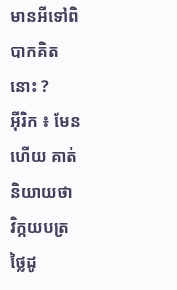មានអីទៅពិបាកគិតនោះ ?
អ៊ីរិក ៖ មែនហើយ គាត់និយាយថា វិក្កយបត្រថ្លៃដូ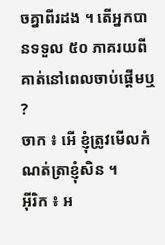ចគ្នាពីរដង ។ តើអ្នកបានទទួល ៥០ ភាគរយពីគាត់នៅពេលចាប់ផ្តើមឬ ?
ចាក ៖ អើ ខ្ញុំត្រូវមើលកំណត់ត្រាខ្ញុំសិន ។
អ៊ីរិក ៖ អ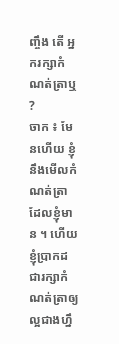ញ្ចឹង តើ អ្នករក្សាកំណត់ត្រាឬ ?
ចាក ៖ មែនហើយ ខ្ញុំនឹងមើលកំណត់ត្រាដែលខ្ញុំមាន ។ ហើយខ្ញុំប្រាកដជារក្សាកំណត់ត្រាឲ្យល្អជាងហ្នឹ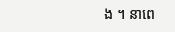ង ។ នាពេ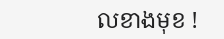លខាងមុខ !